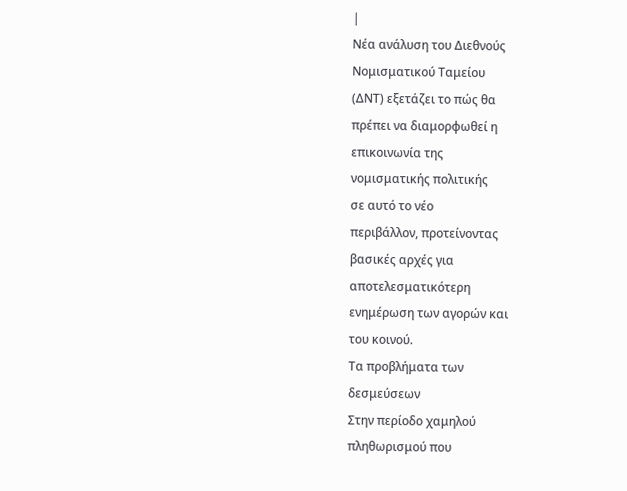|
Νέα ανάλυση του Διεθνούς
Νομισματικού Ταμείου
(ΔΝΤ) εξετάζει το πώς θα
πρέπει να διαμορφωθεί η
επικοινωνία της
νομισματικής πολιτικής
σε αυτό το νέο
περιβάλλον, προτείνοντας
βασικές αρχές για
αποτελεσματικότερη
ενημέρωση των αγορών και
του κοινού.
Τα προβλήματα των
δεσμεύσεων
Στην περίοδο χαμηλού
πληθωρισμού που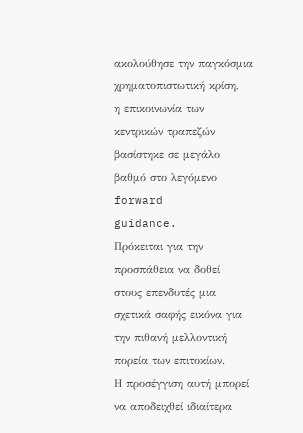ακολούθησε την παγκόσμια
χρηματοπιστωτική κρίση,
η επικοινωνία των
κεντρικών τραπεζών
βασίστηκε σε μεγάλο
βαθμό στο λεγόμενο
forward
guidance.
Πρόκειται για την
προσπάθεια να δοθεί
στους επενδυτές μια
σχετικά σαφής εικόνα για
την πιθανή μελλοντική
πορεία των επιτοκίων.
Η προσέγγιση αυτή μπορεί
να αποδειχθεί ιδιαίτερα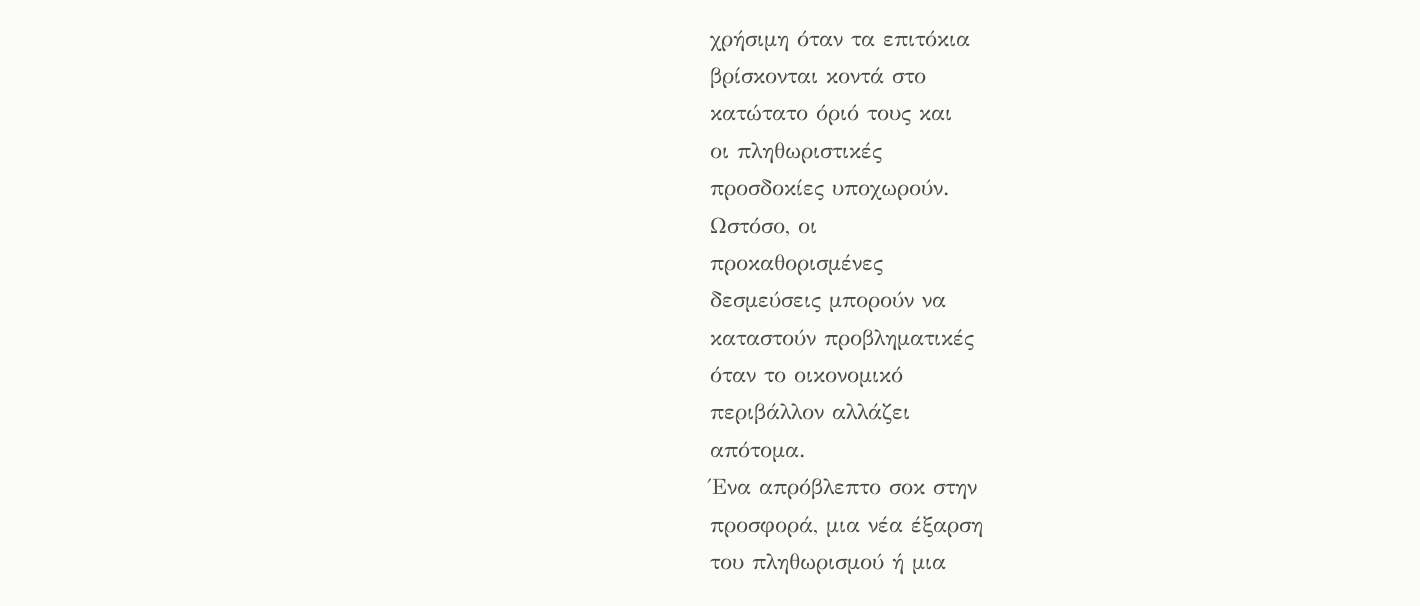χρήσιμη όταν τα επιτόκια
βρίσκονται κοντά στο
κατώτατο όριό τους και
οι πληθωριστικές
προσδοκίες υποχωρούν.
Ωστόσο, οι
προκαθορισμένες
δεσμεύσεις μπορούν να
καταστούν προβληματικές
όταν το οικονομικό
περιβάλλον αλλάζει
απότομα.
Ένα απρόβλεπτο σοκ στην
προσφορά, μια νέα έξαρση
του πληθωρισμού ή μια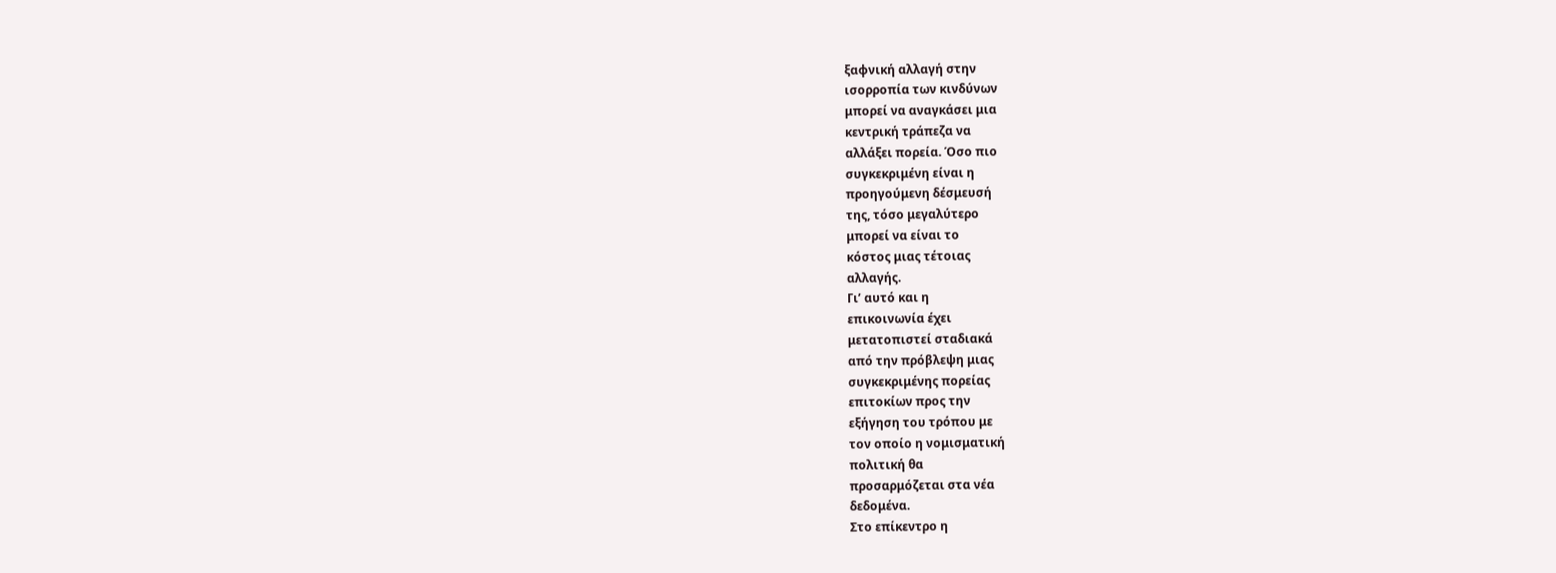ξαφνική αλλαγή στην
ισορροπία των κινδύνων
μπορεί να αναγκάσει μια
κεντρική τράπεζα να
αλλάξει πορεία. Όσο πιο
συγκεκριμένη είναι η
προηγούμενη δέσμευσή
της, τόσο μεγαλύτερο
μπορεί να είναι το
κόστος μιας τέτοιας
αλλαγής.
Γι’ αυτό και η
επικοινωνία έχει
μετατοπιστεί σταδιακά
από την πρόβλεψη μιας
συγκεκριμένης πορείας
επιτοκίων προς την
εξήγηση του τρόπου με
τον οποίο η νομισματική
πολιτική θα
προσαρμόζεται στα νέα
δεδομένα.
Στο επίκεντρο η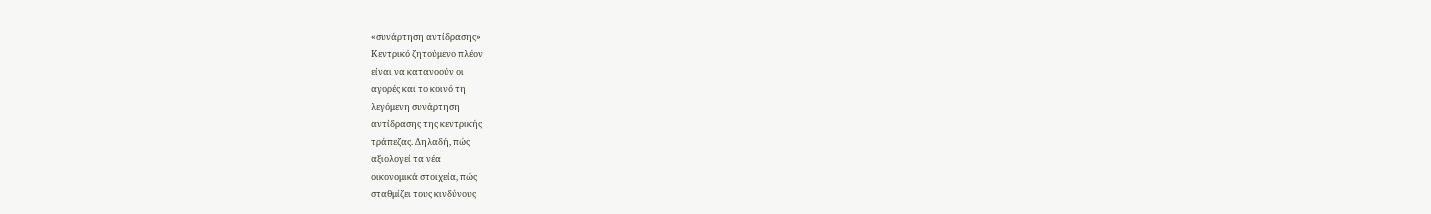«συνάρτηση αντίδρασης»
Κεντρικό ζητούμενο πλέον
είναι να κατανοούν οι
αγορές και το κοινό τη
λεγόμενη συνάρτηση
αντίδρασης της κεντρικής
τράπεζας. Δηλαδή, πώς
αξιολογεί τα νέα
οικονομικά στοιχεία, πώς
σταθμίζει τους κινδύνους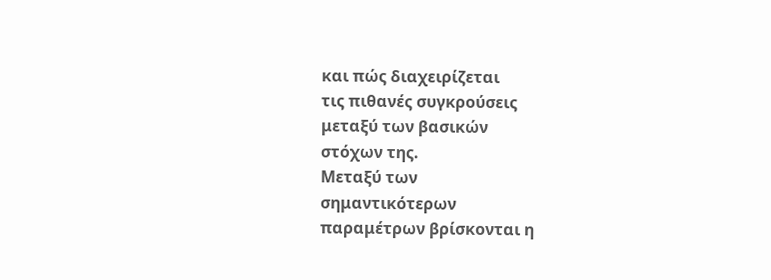και πώς διαχειρίζεται
τις πιθανές συγκρούσεις
μεταξύ των βασικών
στόχων της.
Μεταξύ των
σημαντικότερων
παραμέτρων βρίσκονται η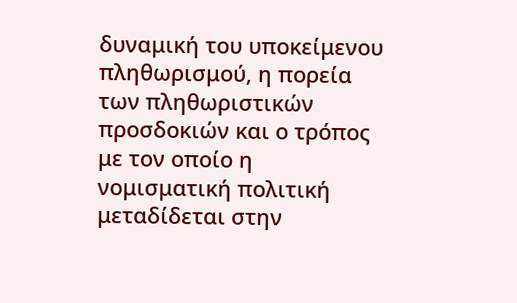δυναμική του υποκείμενου
πληθωρισμού, η πορεία
των πληθωριστικών
προσδοκιών και ο τρόπος
με τον οποίο η
νομισματική πολιτική
μεταδίδεται στην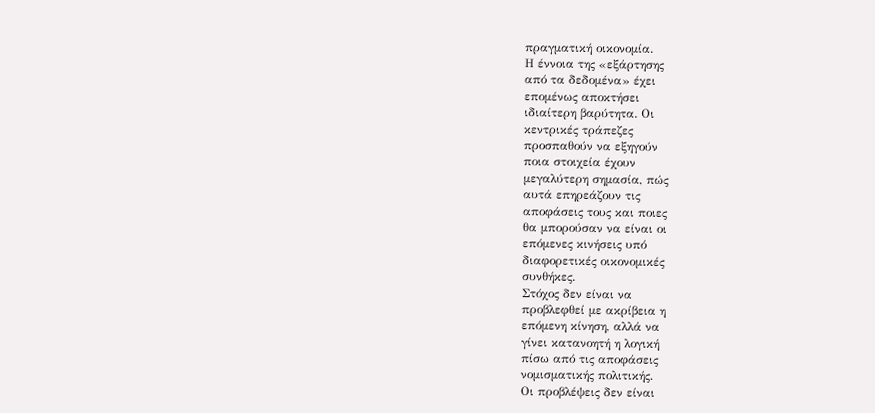πραγματική οικονομία.
Η έννοια της «εξάρτησης
από τα δεδομένα» έχει
επομένως αποκτήσει
ιδιαίτερη βαρύτητα. Οι
κεντρικές τράπεζες
προσπαθούν να εξηγούν
ποια στοιχεία έχουν
μεγαλύτερη σημασία, πώς
αυτά επηρεάζουν τις
αποφάσεις τους και ποιες
θα μπορούσαν να είναι οι
επόμενες κινήσεις υπό
διαφορετικές οικονομικές
συνθήκες.
Στόχος δεν είναι να
προβλεφθεί με ακρίβεια η
επόμενη κίνηση, αλλά να
γίνει κατανοητή η λογική
πίσω από τις αποφάσεις
νομισματικής πολιτικής.
Οι προβλέψεις δεν είναι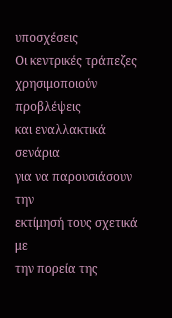υποσχέσεις
Οι κεντρικές τράπεζες
χρησιμοποιούν προβλέψεις
και εναλλακτικά σενάρια
για να παρουσιάσουν την
εκτίμησή τους σχετικά με
την πορεία της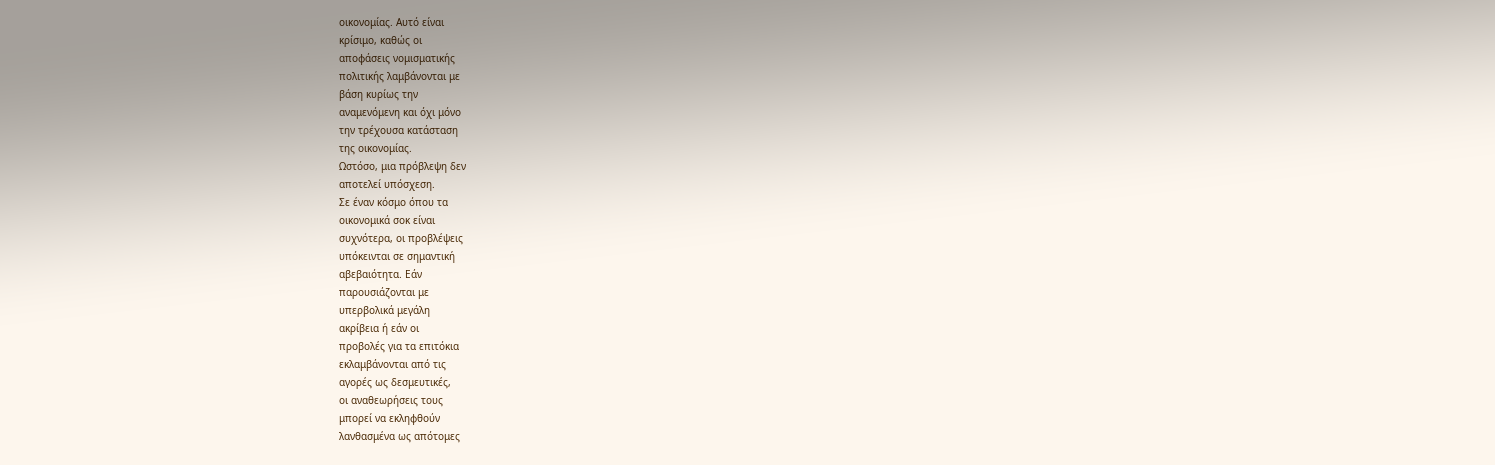οικονομίας. Αυτό είναι
κρίσιμο, καθώς οι
αποφάσεις νομισματικής
πολιτικής λαμβάνονται με
βάση κυρίως την
αναμενόμενη και όχι μόνο
την τρέχουσα κατάσταση
της οικονομίας.
Ωστόσο, μια πρόβλεψη δεν
αποτελεί υπόσχεση.
Σε έναν κόσμο όπου τα
οικονομικά σοκ είναι
συχνότερα, οι προβλέψεις
υπόκεινται σε σημαντική
αβεβαιότητα. Εάν
παρουσιάζονται με
υπερβολικά μεγάλη
ακρίβεια ή εάν οι
προβολές για τα επιτόκια
εκλαμβάνονται από τις
αγορές ως δεσμευτικές,
οι αναθεωρήσεις τους
μπορεί να εκληφθούν
λανθασμένα ως απότομες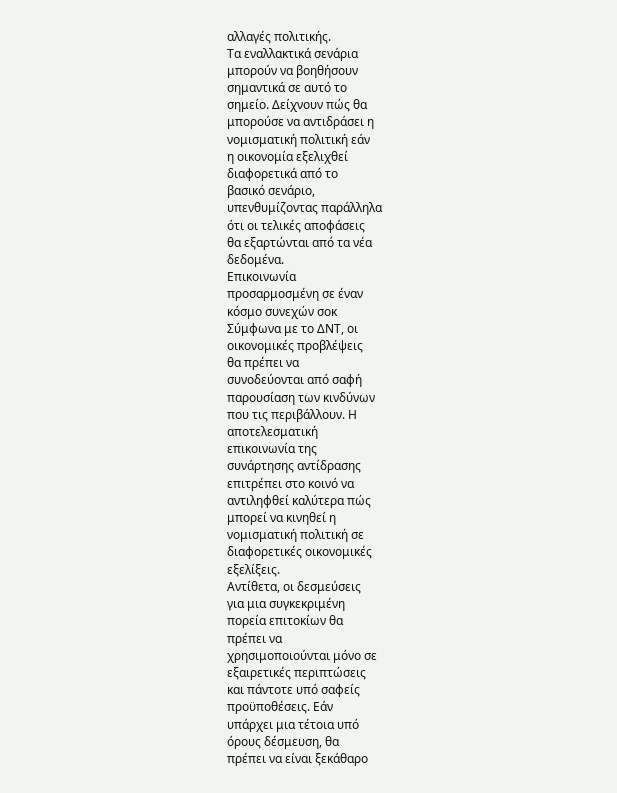αλλαγές πολιτικής.
Τα εναλλακτικά σενάρια
μπορούν να βοηθήσουν
σημαντικά σε αυτό το
σημείο. Δείχνουν πώς θα
μπορούσε να αντιδράσει η
νομισματική πολιτική εάν
η οικονομία εξελιχθεί
διαφορετικά από το
βασικό σενάριο,
υπενθυμίζοντας παράλληλα
ότι οι τελικές αποφάσεις
θα εξαρτώνται από τα νέα
δεδομένα.
Επικοινωνία
προσαρμοσμένη σε έναν
κόσμο συνεχών σοκ
Σύμφωνα με το ΔΝΤ, οι
οικονομικές προβλέψεις
θα πρέπει να
συνοδεύονται από σαφή
παρουσίαση των κινδύνων
που τις περιβάλλουν. Η
αποτελεσματική
επικοινωνία της
συνάρτησης αντίδρασης
επιτρέπει στο κοινό να
αντιληφθεί καλύτερα πώς
μπορεί να κινηθεί η
νομισματική πολιτική σε
διαφορετικές οικονομικές
εξελίξεις.
Αντίθετα, οι δεσμεύσεις
για μια συγκεκριμένη
πορεία επιτοκίων θα
πρέπει να
χρησιμοποιούνται μόνο σε
εξαιρετικές περιπτώσεις
και πάντοτε υπό σαφείς
προϋποθέσεις. Εάν
υπάρχει μια τέτοια υπό
όρους δέσμευση, θα
πρέπει να είναι ξεκάθαρο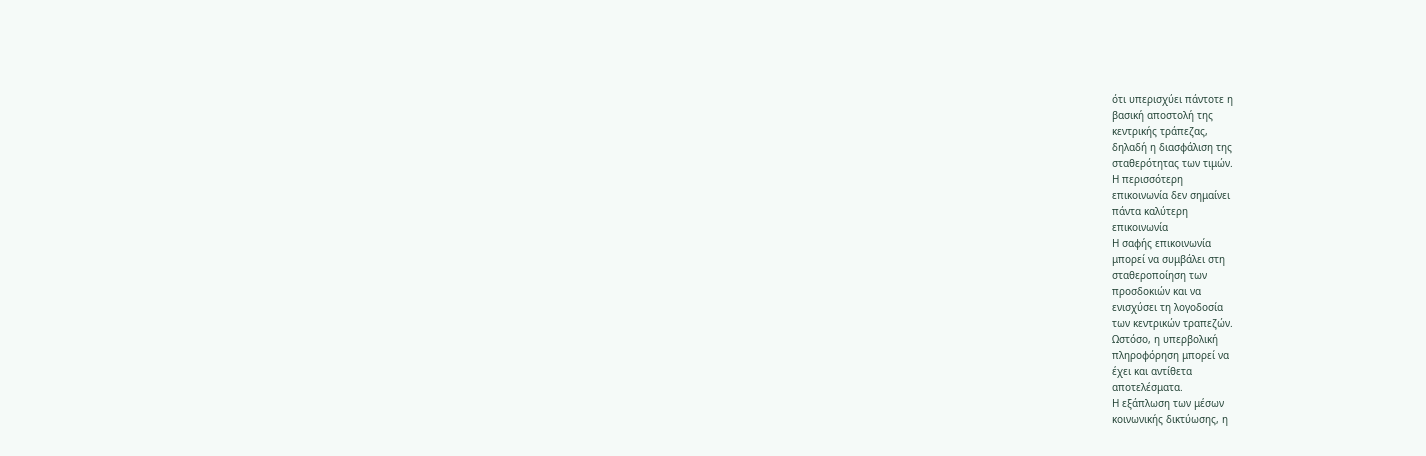ότι υπερισχύει πάντοτε η
βασική αποστολή της
κεντρικής τράπεζας,
δηλαδή η διασφάλιση της
σταθερότητας των τιμών.
Η περισσότερη
επικοινωνία δεν σημαίνει
πάντα καλύτερη
επικοινωνία
Η σαφής επικοινωνία
μπορεί να συμβάλει στη
σταθεροποίηση των
προσδοκιών και να
ενισχύσει τη λογοδοσία
των κεντρικών τραπεζών.
Ωστόσο, η υπερβολική
πληροφόρηση μπορεί να
έχει και αντίθετα
αποτελέσματα.
Η εξάπλωση των μέσων
κοινωνικής δικτύωσης, η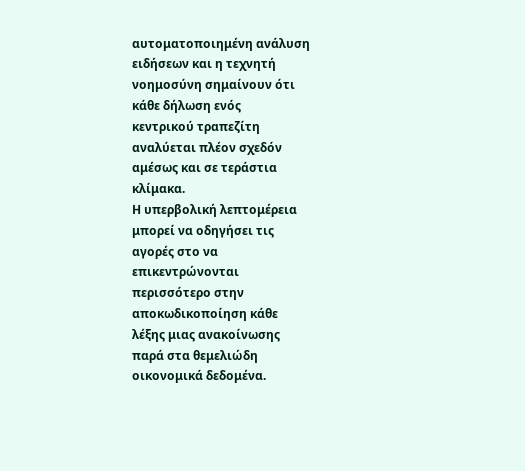αυτοματοποιημένη ανάλυση
ειδήσεων και η τεχνητή
νοημοσύνη σημαίνουν ότι
κάθε δήλωση ενός
κεντρικού τραπεζίτη
αναλύεται πλέον σχεδόν
αμέσως και σε τεράστια
κλίμακα.
Η υπερβολική λεπτομέρεια
μπορεί να οδηγήσει τις
αγορές στο να
επικεντρώνονται
περισσότερο στην
αποκωδικοποίηση κάθε
λέξης μιας ανακοίνωσης
παρά στα θεμελιώδη
οικονομικά δεδομένα.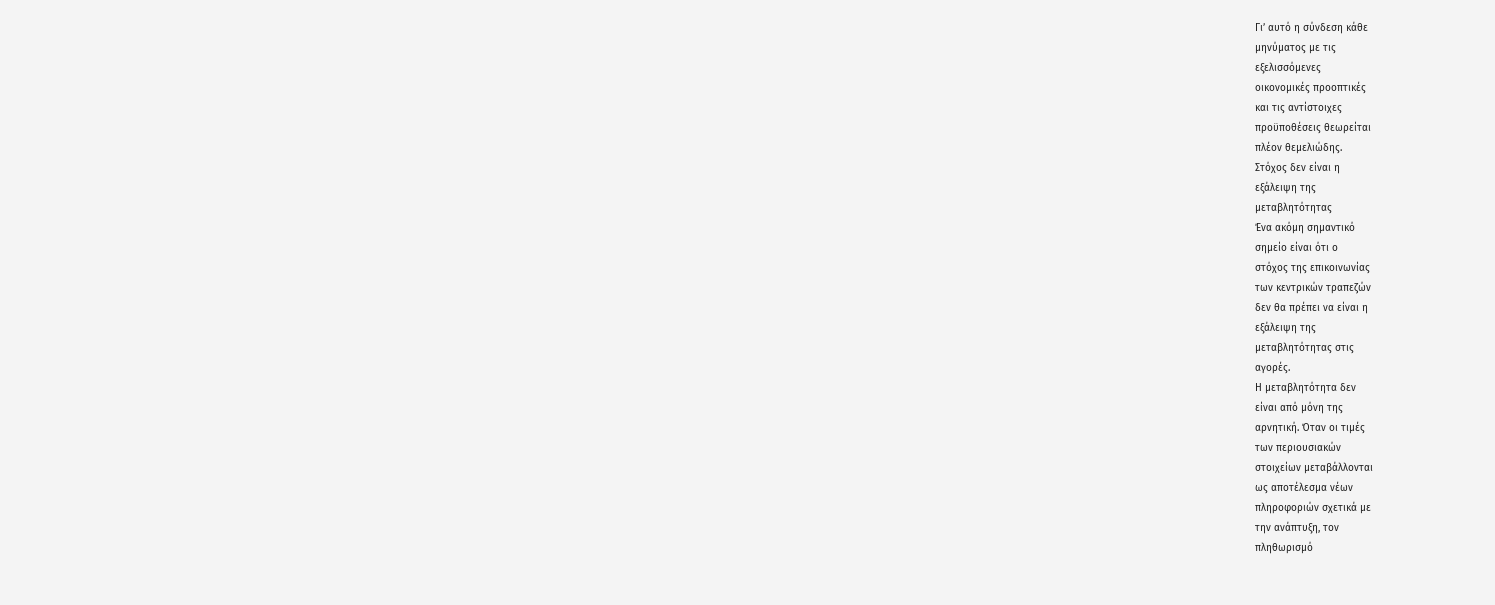Γι’ αυτό η σύνδεση κάθε
μηνύματος με τις
εξελισσόμενες
οικονομικές προοπτικές
και τις αντίστοιχες
προϋποθέσεις θεωρείται
πλέον θεμελιώδης.
Στόχος δεν είναι η
εξάλειψη της
μεταβλητότητας
Ένα ακόμη σημαντικό
σημείο είναι ότι ο
στόχος της επικοινωνίας
των κεντρικών τραπεζών
δεν θα πρέπει να είναι η
εξάλειψη της
μεταβλητότητας στις
αγορές.
Η μεταβλητότητα δεν
είναι από μόνη της
αρνητική. Όταν οι τιμές
των περιουσιακών
στοιχείων μεταβάλλονται
ως αποτέλεσμα νέων
πληροφοριών σχετικά με
την ανάπτυξη, τον
πληθωρισμό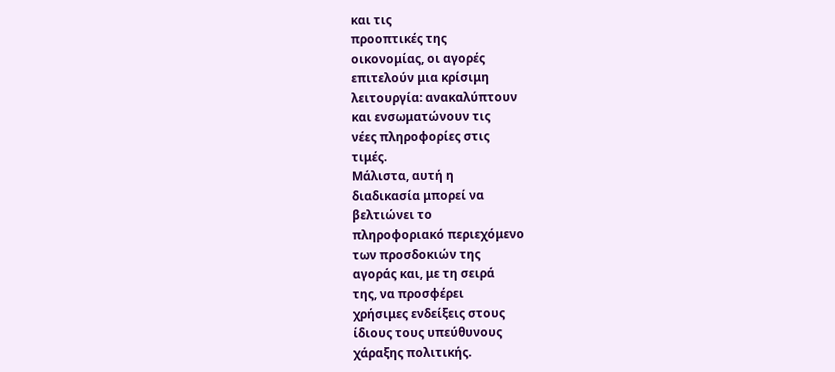και τις
προοπτικές της
οικονομίας, οι αγορές
επιτελούν μια κρίσιμη
λειτουργία: ανακαλύπτουν
και ενσωματώνουν τις
νέες πληροφορίες στις
τιμές.
Μάλιστα, αυτή η
διαδικασία μπορεί να
βελτιώνει το
πληροφοριακό περιεχόμενο
των προσδοκιών της
αγοράς και, με τη σειρά
της, να προσφέρει
χρήσιμες ενδείξεις στους
ίδιους τους υπεύθυνους
χάραξης πολιτικής.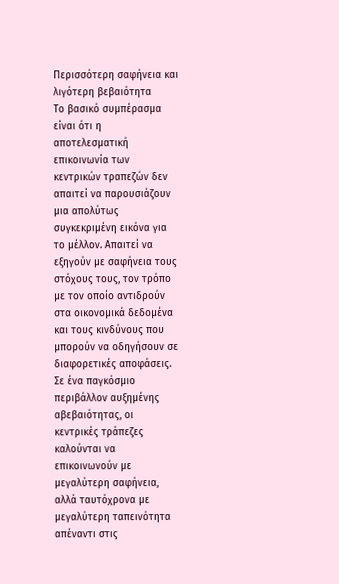Περισσότερη σαφήνεια και
λιγότερη βεβαιότητα
Το βασικό συμπέρασμα
είναι ότι η
αποτελεσματική
επικοινωνία των
κεντρικών τραπεζών δεν
απαιτεί να παρουσιάζουν
μια απολύτως
συγκεκριμένη εικόνα για
το μέλλον. Απαιτεί να
εξηγούν με σαφήνεια τους
στόχους τους, τον τρόπο
με τον οποίο αντιδρούν
στα οικονομικά δεδομένα
και τους κινδύνους που
μπορούν να οδηγήσουν σε
διαφορετικές αποφάσεις.
Σε ένα παγκόσμιο
περιβάλλον αυξημένης
αβεβαιότητας, οι
κεντρικές τράπεζες
καλούνται να
επικοινωνούν με
μεγαλύτερη σαφήνεια,
αλλά ταυτόχρονα με
μεγαλύτερη ταπεινότητα
απέναντι στις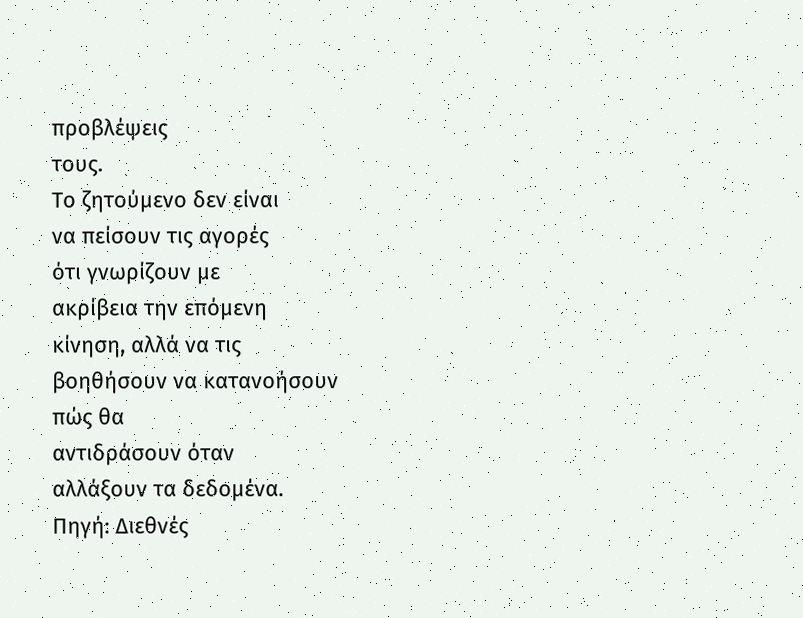προβλέψεις
τους.
Το ζητούμενο δεν είναι
να πείσουν τις αγορές
ότι γνωρίζουν με
ακρίβεια την επόμενη
κίνηση, αλλά να τις
βοηθήσουν να κατανοήσουν
πώς θα
αντιδράσουν όταν
αλλάξουν τα δεδομένα.
Πηγή: Διεθνές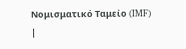Νομισματικό Ταμείο (IMF)
|